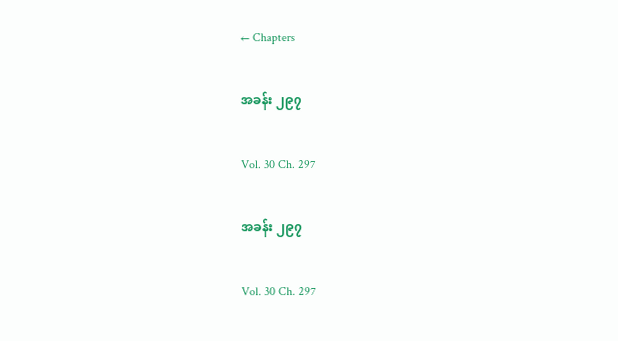← Chapters

အခန်း ၂၉၇

Vol. 30 Ch. 297

အခန်း ၂၉၇

Vol. 30 Ch. 297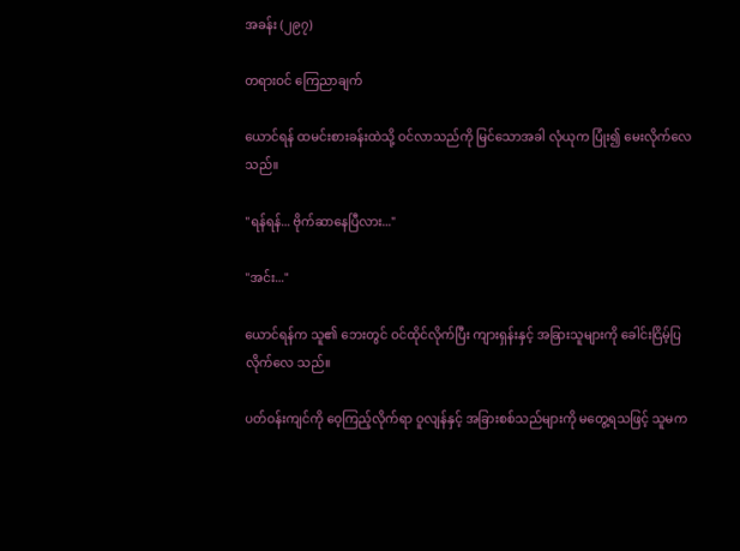အခန်း (၂၉၇)

တရားဝင် ကြေညာချက်

ယောင်ရန် ထမင်းစားခန်းထဲသို့ ဝင်လာသည်ကို မြင်သောအခါ လုံယုက ပြုံး၍ မေးလိုက်လေသည်။

"ရန်ရန်... ဗိုက်ဆာနေပြီလား..."

"အင်း..."

ယောင်ရန်က သူ၏ ဘေးတွင် ဝင်ထိုင်လိုက်ပြီး ကျားရှန်းနှင့် အခြားသူများကို ခေါင်းငြိမ့်ပြလိုက်လေ သည်။

ပတ်ဝန်းကျင်ကို ဝေ့ကြည့်လိုက်ရာ ဝူလျန်နှင့် အခြားစစ်သည်များကို မတွေ့ရသဖြင့် သူမက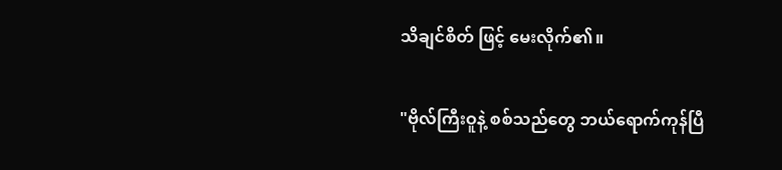သိချင်စိတ် ဖြင့် မေးလိုက်၏။

"ဗိုလ်ကြီးဝူနဲ့ စစ်သည်တွေ ဘယ်ရောက်ကုန်ပြီ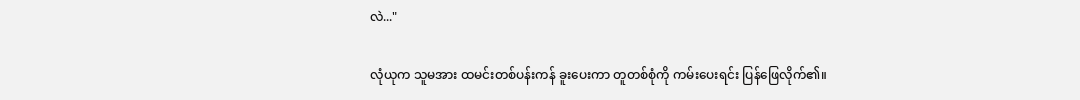လဲ..."

လုံယုက သူမအား ထမင်းတစ်ပန်းကန် ခူးပေးကာ တူတစ်စုံကို ကမ်းပေးရင်း ပြန်ဖြေလိုက်၏။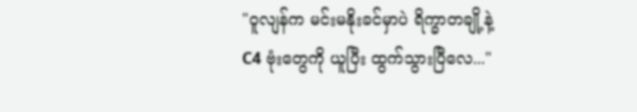"ဝူလျန်က မင်းမနိုးခင်မှာပဲ ရိက္ခာတချို့နဲ့ C4 ဗုံးတွေကို ယူပြီး ထွက်သွားပြီလေ..."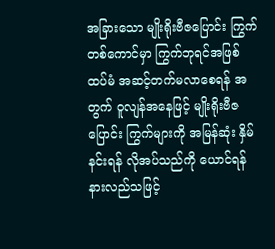အခြားသော မျိုးရိုးဗီဇပြောင်း ကြွက်တစ်ကောင်မှာ ကြွက်ဘုရင်အဖြစ် ထပ်မံ အဆင့်တက်မလာစေရန် အတွက် ဝူလျန်အနေဖြင့် မျိုးရိုးဗီဇပြောင်း ကြွက်များကို အမြန်ဆုံး နှိမ်နင်းရန် လိုအပ်သည်ကို ယောင်ရန် နားလည်သဖြင့်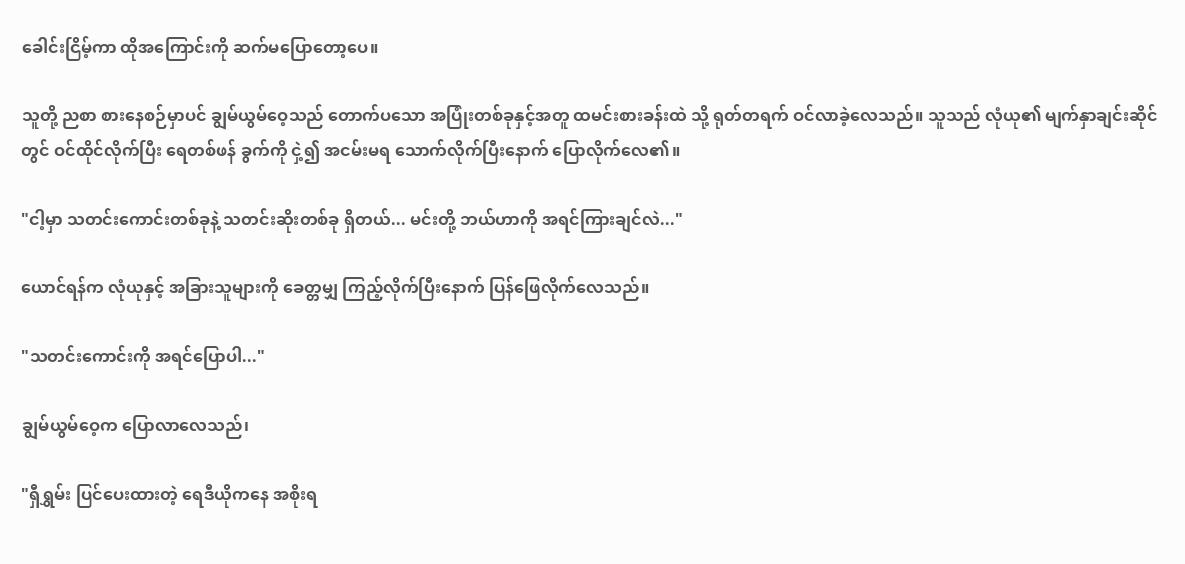ခေါင်းငြိမ့်ကာ ထိုအကြောင်းကို ဆက်မပြောတော့ပေ။

သူတို့ ညစာ စားနေစဉ်မှာပင် ချွမ်ယွမ်ဝေ့သည် တောက်ပသော အပြုံးတစ်ခုနှင့်အတူ ထမင်းစားခန်းထဲ သို့ ရုတ်တရက် ဝင်လာခဲ့လေသည်။ သူသည် လုံယု၏ မျက်နှာချင်းဆိုင်တွင် ဝင်ထိုင်လိုက်ပြီး ရေတစ်ဖန် ခွက်ကို ငှဲ့၍ အငမ်းမရ သောက်လိုက်ပြီးနောက် ပြောလိုက်လေ၏။

"ငါ့မှာ သတင်းကောင်းတစ်ခုနဲ့ သတင်းဆိုးတစ်ခု ရှိတယ်... မင်းတို့ ဘယ်ဟာကို အရင်ကြားချင်လဲ..."

ယောင်ရန်က လုံယုနှင့် အခြားသူများကို ခေတ္တမျှ ကြည့်လိုက်ပြီးနောက် ပြန်ဖြေလိုက်လေသည်။

"သတင်းကောင်းကို အရင်ပြောပါ..."

ချွမ်ယွမ်ဝေ့က ပြောလာလေသည်၊

"ရှီရွှမ်း ပြင်ပေးထားတဲ့ ရေဒီယိုကနေ အစိုးရ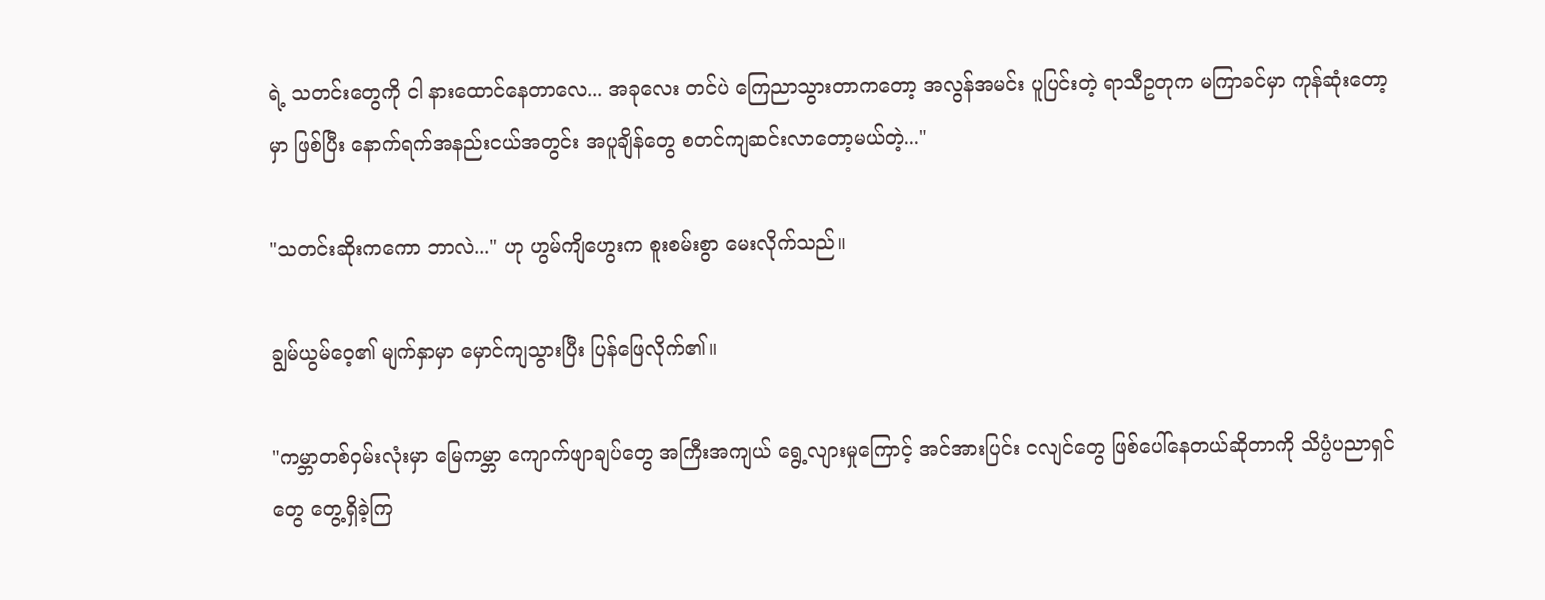ရဲ့ သတင်းတွေကို ငါ နားထောင်နေတာလေ... အခုလေး တင်ပဲ ကြေညာသွားတာကတော့ အလွန်အမင်း ပူပြင်းတဲ့ ရာသီဥတုက မကြာခင်မှာ ကုန်ဆုံးတော့မှာ ဖြစ်ပြီး နောက်ရက်အနည်းငယ်အတွင်း အပူချိန်တွေ စတင်ကျဆင်းလာတော့မယ်တဲ့..."

"သတင်းဆိုးကကော ဘာလဲ..." ဟု ဟွမ်ကျိဟွေးက စူးစမ်းစွာ မေးလိုက်သည်။

ချွမ်ယွမ်ဝေ့၏ မျက်နှာမှာ မှောင်ကျသွားပြီး ပြန်ဖြေလိုက်၏။

"ကမ္ဘာတစ်ဝှမ်းလုံးမှာ မြေကမ္ဘာ ကျောက်ဖျာချပ်တွေ အကြီးအကျယ် ရွေ့လျားမှုကြောင့် အင်အားပြင်း ငလျင်တွေ ဖြစ်ပေါ်နေတယ်ဆိုတာကို သိပ္ပံပညာရှင်တွေ တွေ့ရှိခဲ့ကြ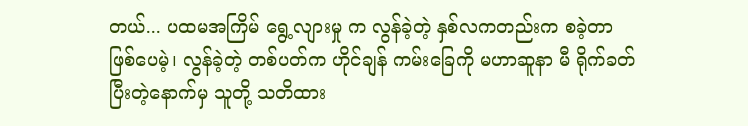တယ်... ပထမအကြိမ် ရွေ့လျားမှု က လွန်ခဲ့တဲ့ နှစ်လကတည်းက စခဲ့တာ ဖြစ်ပေမဲ့၊ လွန်ခဲ့တဲ့ တစ်ပတ်က ဟိုင်ချန် ကမ်းခြေကို မဟာဆူနာ မီ ရိုက်ခတ်ပြီးတဲ့နောက်မှ သူတို့ သတိထား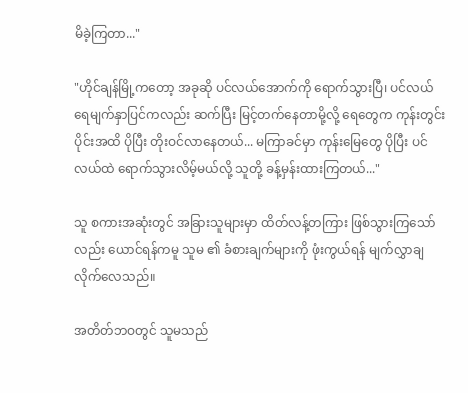မိခဲ့ကြတာ..."

"ဟိုင်ချန်မြို့ကတော့ အခုဆို ပင်လယ်အောက်ကို ရောက်သွားပြီ၊ ပင်လယ်ရေမျက်နှာပြင်ကလည်း ဆက်ပြီး မြင့်တက်နေတာမို့လို့ ရေတွေက ကုန်းတွင်းပိုင်းအထိ ပိုပြီး တိုးဝင်လာနေတယ်... မကြာခင်မှာ ကုန်းမြေတွေ ပိုပြီး ပင်လယ်ထဲ ရောက်သွားလိမ့်မယ်လို့ သူတို့ ခန့်မှန်းထားကြတယ်..."

သူ စကားအဆုံးတွင် အခြားသူများမှာ ထိတ်လန့်တကြား ဖြစ်သွားကြသော်လည်း ယောင်ရန်ကမူ သူမ ၏ ခံစားချက်များကို ဖုံးကွယ်ရန် မျက်လွှာချလိုက်လေသည်။

အတိတ်ဘဝတွင် သူမသည်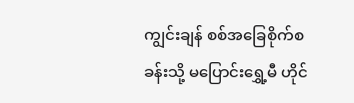ကျွင်းချန် စစ်အခြေစိုက်စခန်းသို့ မပြောင်းရွှေ့မီ ဟိုင်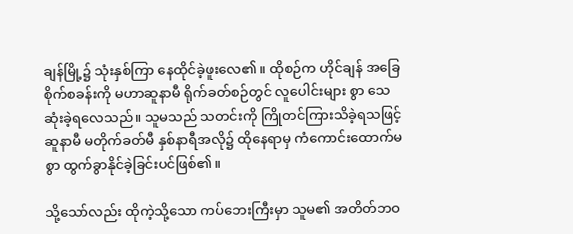ချန်မြို့၌ သုံးနှစ်ကြာ နေထိုင်ခဲ့ဖူးလေ၏။ ထိုစဉ်က ဟိုင်ချန် အခြေစိုက်စခန်းကို မဟာဆူနာမီ ရိုက်ခတ်စဉ်တွင် လူပေါင်းများ စွာ သေဆုံးခဲ့ရလေသည်။ သူမသည် သတင်းကို ကြိုတင်ကြားသိခဲ့ရသဖြင့် ဆူနာမီ မတိုက်ခတ်မီ နှစ်နာရီအလို၌ ထိုနေရာမှ ကံကောင်းထောက်မစွာ ထွက်ခွာနိုင်ခဲ့ခြင်းပင်ဖြစ်၏။

သို့သော်လည်း ထိုကဲ့သို့သော ကပ်ဘေးကြီးမှာ သူမ၏ အတိတ်ဘဝ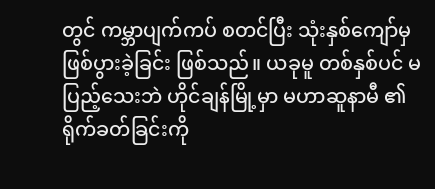တွင် ကမ္ဘာပျက်ကပ် စတင်ပြီး သုံးနှစ်ကျော်မှ ဖြစ်ပွားခဲ့ခြင်း ဖြစ်သည်။ ယခုမူ တစ်နှစ်ပင် မပြည့်သေးဘဲ ဟိုင်ချန်မြို့မှာ မဟာဆူနာမီ ၏ ရိုက်ခတ်ခြင်းကို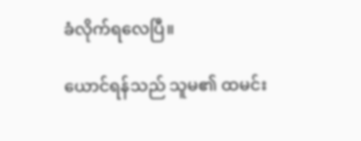ခံလိုက်ရလေပြီ။

ယောင်ရန်သည် သူမ၏ ထမင်း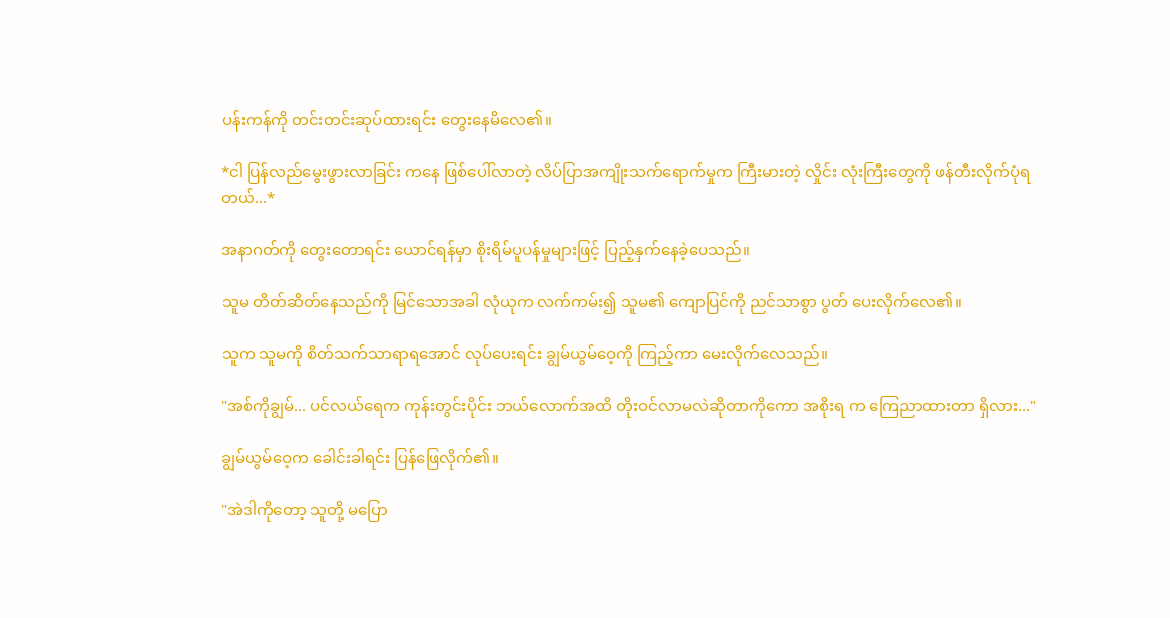ပန်းကန်ကို တင်းတင်းဆုပ်ထားရင်း တွေးနေမိလေ၏။

*ငါ ပြန်လည်မွေးဖွားလာခြင်း ကနေ ဖြစ်ပေါ်လာတဲ့ လိပ်ပြာအကျိုးသက်ရောက်မှုက ကြီးမားတဲ့ လှိုင်း လုံးကြီးတွေကို ဖန်တီးလိုက်ပုံရတယ်...*

အနာဂတ်ကို တွေးတောရင်း ယောင်ရန်မှာ စိုးရိမ်ပူပန်မှုများဖြင့် ပြည့်နှက်နေခဲ့ပေသည်။

သူမ တိတ်ဆိတ်နေသည်ကို မြင်သောအခါ လုံယုက လက်ကမ်း၍ သူမ၏ ကျောပြင်ကို ညင်သာစွာ ပွတ် ပေးလိုက်လေ၏။

သူက သူမကို စိတ်သက်သာရာရအောင် လုပ်ပေးရင်း ချွမ်ယွမ်ဝေ့ကို ကြည့်ကာ မေးလိုက်လေသည်။

"အစ်ကိုချွမ်... ပင်လယ်ရေက ကုန်းတွင်းပိုင်း ဘယ်လောက်အထိ တိုးဝင်လာမလဲဆိုတာကိုကော အစိုးရ က ကြေညာထားတာ ရှိလား..."

ချွမ်ယွမ်ဝေ့က ခေါင်းခါရင်း ပြန်ဖြေလိုက်၏။

"အဲဒါကိုတော့ သူတို့ မပြော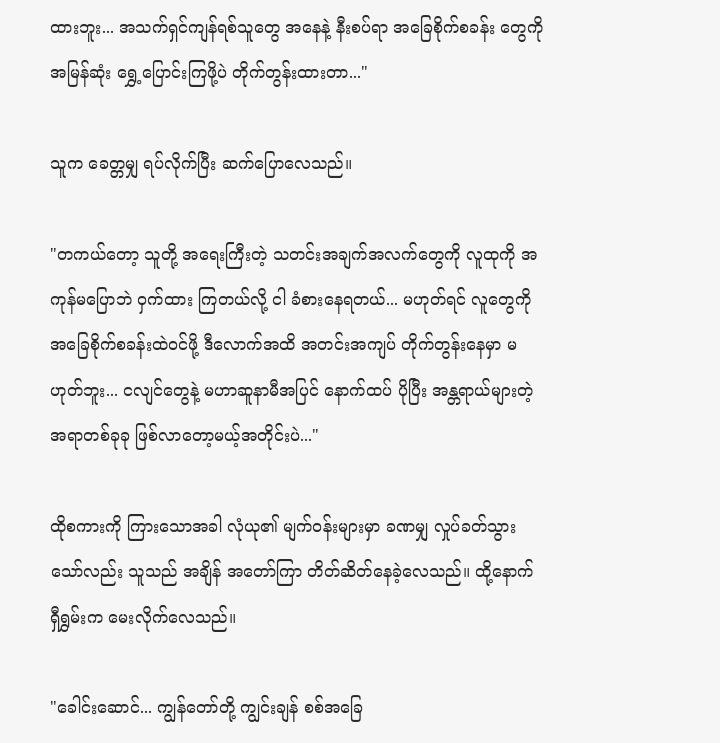ထားဘူး... အသက်ရှင်ကျန်ရစ်သူတွေ အနေနဲ့ နီးစပ်ရာ အခြေစိုက်စခန်း တွေကို အမြန်ဆုံး ရွှေ့ပြောင်းကြဖို့ပဲ တိုက်တွန်းထားတာ..."

သူက ခေတ္တမျှ ရပ်လိုက်ပြီး ဆက်ပြောလေသည်။

"တကယ်တော့ သူတို့ အရေးကြီးတဲ့ သတင်းအချက်အလက်တွေကို လူထုကို အကုန်မပြောဘဲ ဝှက်ထား ကြတယ်လို့ ငါ ခံစားနေရတယ်... မဟုတ်ရင် လူတွေကို အခြေစိုက်စခန်းထဲဝင်ဖို့ ဒီလောက်အထိ အတင်းအကျပ် တိုက်တွန်းနေမှာ မဟုတ်ဘူး... ငလျင်တွေနဲ့ မဟာဆူနာမီအပြင် နောက်ထပ် ပိုပြီး အန္တရာယ်များတဲ့ အရာတစ်ခုခု ဖြစ်လာတော့မယ့်အတိုင်းပဲ..."

ထိုစကားကို ကြားသောအခါ လုံယု၏ မျက်ဝန်းများမှာ ခဏမျှ လှုပ်ခတ်သွားသော်လည်း သူသည် အချိန် အတော်ကြာ တိတ်ဆိတ်နေခဲ့လေသည်။ ထို့နောက် ရှီရွှမ်းက မေးလိုက်လေသည်။

"ခေါင်းဆောင်... ကျွန်တော်တို့ ကျွင်းချန် စစ်အခြေ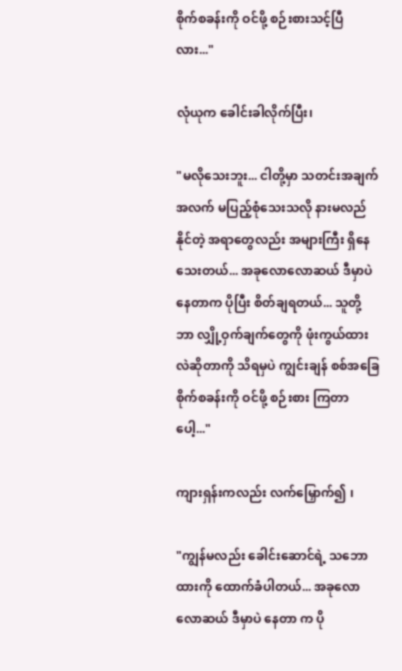စိုက်စခန်းကို ဝင်ဖို့ စဉ်းစားသင့်ပြီလား..."

လုံယုက ခေါင်းခါလိုက်ပြီး၊

"မလိုသေးဘူး... ငါတို့မှာ သတင်းအချက်အလက် မပြည့်စုံသေးသလို နားမလည်နိုင်တဲ့ အရာတွေလည်း အများကြီး ရှိနေသေးတယ်... အခုလောလောဆယ် ဒီမှာပဲ နေတာက ပိုပြီး စိတ်ချရတယ်... သူတို့ ဘာ လျှို့ဝှက်ချက်တွေကို ဖုံးကွယ်ထားလဲဆိုတာကို သိရမှပဲ ကျွင်းချန် စစ်အခြေစိုက်စခန်းကို ဝင်ဖို့ စဉ်းစား ကြတာပေါ့..."

ကျားရှန်းကလည်း လက်မြှောက်၍ ၊

"ကျွန်မလည်း ခေါင်းဆောင်ရဲ့ သဘောထားကို ထောက်ခံပါတယ်... အခုလောလောဆယ် ဒီမှာပဲ နေတာ က ပို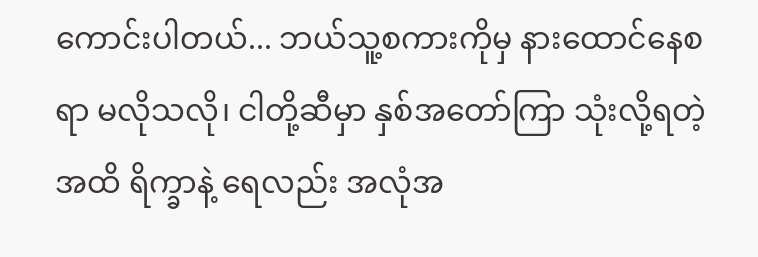ကောင်းပါတယ်... ဘယ်သူ့စကားကိုမှ နားထောင်နေစရာ မလိုသလို၊ ငါတို့ဆီမှာ နှစ်အတော်ကြာ သုံးလို့ရတဲ့အထိ ရိက္ခာနဲ့ ရေလည်း အလုံအ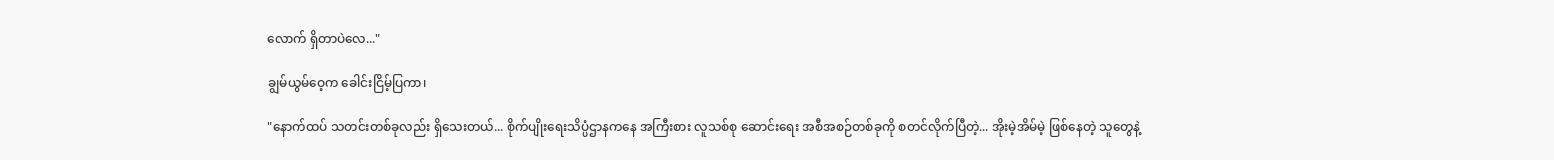လောက် ရှိတာပဲလေ..."

ချွမ်ယွမ်ဝေ့က ခေါင်းငြိမ့်ပြကာ၊

"နောက်ထပ် သတင်းတစ်ခုလည်း ရှိသေးတယ်... စိုက်ပျိုးရေးသိပ္ပံဌာနကနေ အကြီးစား လူသစ်စု ဆောင်းရေး အစီအစဉ်တစ်ခုကို စတင်လိုက်ပြီတဲ့... အိုးမဲ့အိမ်မဲ့ ဖြစ်နေတဲ့ သူတွေနဲ့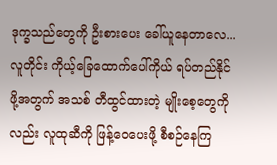ဒုက္ခသည်တွေကို ဦးစားပေး ခေါ်ယူနေတာလေ... လူတိုင်း ကိုယ့်ခြေထောက်ပေါ်ကိုယ် ရပ်တည်နိုင်ဖို့အတွက် အသစ် တီထွင်ထားတဲ့ မျိုးစေ့တွေကိုလည်း လူထုဆီကို ဖြန့်ဝေပေးဖို့ စီစဉ်နေကြ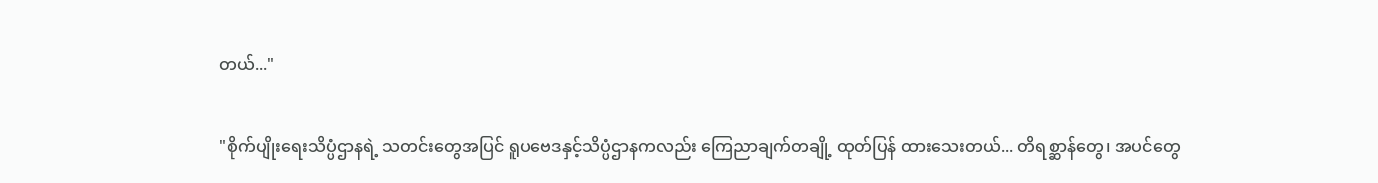တယ်..."

"စိုက်ပျိုးရေးသိပ္ပံဌာနရဲ့ သတင်းတွေအပြင် ရူပဗေဒနှင့်သိပ္ပံဌာနကလည်း ကြေညာချက်တချို့ ထုတ်ပြန် ထားသေးတယ်... တိရစ္ဆာန်တွေ၊ အပင်တွေ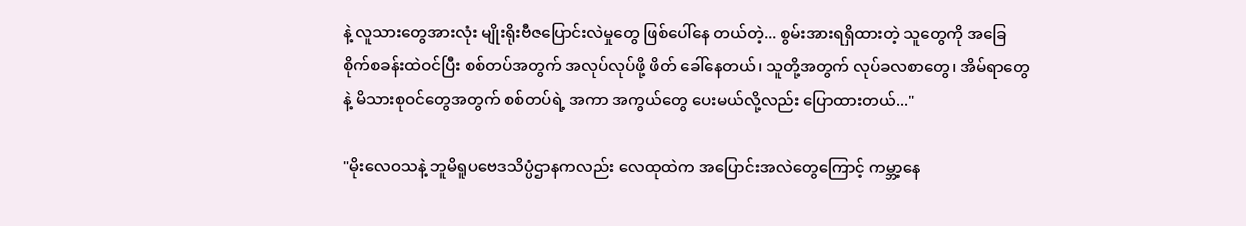နဲ့ လူသားတွေအားလုံး မျိုးရိုးဗီဇပြောင်းလဲမှုတွေ ဖြစ်ပေါ်နေ တယ်တဲ့... စွမ်းအားရရှိထားတဲ့ သူတွေကို အခြေစိုက်စခန်းထဲဝင်ပြီး စစ်တပ်အတွက် အလုပ်လုပ်ဖို့ ဖိတ် ခေါ်နေတယ်၊ သူတို့အတွက် လုပ်ခလစာတွေ၊ အိမ်ရာတွေနဲ့ မိသားစုဝင်တွေအတွက် စစ်တပ်ရဲ့ အကာ အကွယ်တွေ ပေးမယ်လို့လည်း ပြောထားတယ်..."

"မိုးလေဝသနဲ့ ဘူမိရူပဗေဒသိပ္ပံဌာနကလည်း လေထုထဲက အပြောင်းအလဲတွေကြောင့် ကမ္ဘာ့နေ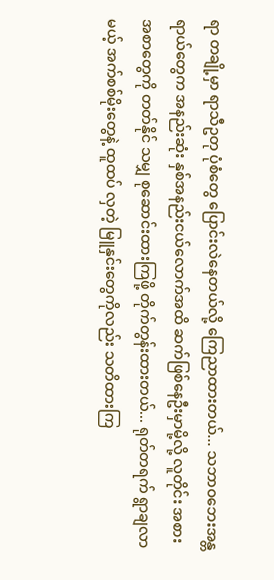ရာ တချို့မှာ ရာသီဥတု ပုံစံတွေ ပြောင်းလဲနေတယ်လို့ ကြေညာထားတယ်... သဘာဝဘေးအန္တရာယ်တွေက အနည်းဆုံး နှစ်အနည်းငယ်လောက်အထိ ဆက်ဖြစ်နေဦးမှာမို့လို့ လူတိုင်း အစားအစာတွေကို တတ်နိုင် သမျှ စုဆောင်းထားကြဖို့ တိုက်တွန်းထားတယ်... ရုတ်တရက် ရွာချလာမယ့် အက်စစ်မိုးတွေနဲ့ ထူထပ် လှတဲ့ မြူနှင်းတွေကိုလည်း သတိထားကြ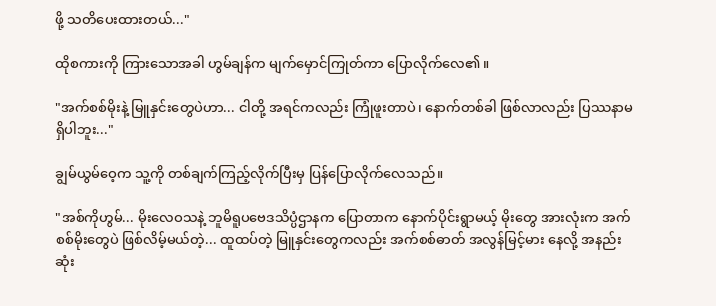ဖို့ သတိပေးထားတယ်..."

ထိုစကားကို ကြားသောအခါ ဟွမ်ချန်က မျက်မှောင်ကြုတ်ကာ ပြောလိုက်လေ၏။

"အက်စစ်မိုးနဲ့ မြူနှင်းတွေပဲဟာ... ငါတို့ အရင်ကလည်း ကြုံဖူးတာပဲ၊ နောက်တစ်ခါ ဖြစ်လာလည်း ပြဿနာမရှိပါဘူး..."

ချွမ်ယွမ်ဝေ့က သူ့ကို တစ်ချက်ကြည့်လိုက်ပြီးမှ ပြန်ပြောလိုက်လေသည်။

"အစ်ကိုဟွမ်... မိုးလေဝသနဲ့ ဘူမိရူပဗေဒသိပ္ပံဌာနက ပြောတာက နောက်ပိုင်းရွာမယ့် မိုးတွေ အားလုံးက အက်စစ်မိုးတွေပဲ ဖြစ်လိမ့်မယ်တဲ့... ထူထပ်တဲ့ မြူနှင်းတွေကလည်း အက်စစ်ဓာတ် အလွန်မြင့်မား နေလို့ အနည်းဆုံး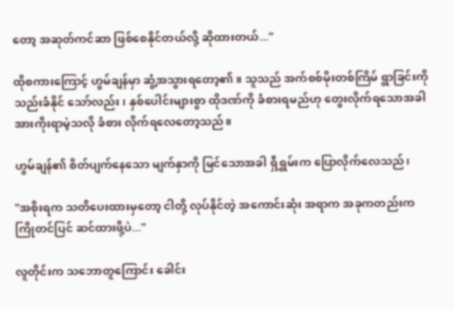တော့ အဆုတ်ကင်ဆာ ဖြစ်စေနိုင်တယ်လို့ ဆိုထားတယ်..."

ထိုစကားကြောင့် ဟွမ်ချန်မှာ ဆွံ့အသွားရတော့၏။ သူသည် အက်စစ်မိုးတစ်ကြိမ် ရွာခြင်းကို သည်းခံနိုင် သော်လည်း၊ နှစ်ပေါင်းများစွာ ထိုဒဏ်ကို ခံစားရမည်ဟု တွေးလိုက်ရသောအခါ အားကိုးရာမဲ့သလို ခံစား လိုက်ရလေတော့သည်။

ဟွမ်ချန်၏ စိတ်ပျက်နေသော မျက်နှာကို မြင်သောအခါ ရှီရွှမ်းက ပြောလိုက်လေသည်၊

"အစိုးရက သတိပေးထားမှတော့ ငါတို့ လုပ်နိုင်တဲ့ အကောင်းဆုံး အရာက အခုကတည်းက ကြိုတင်ပြင် ဆင်ထားဖို့ပဲ..."

လူတိုင်းက သဘောတူကြောင်း ခေါင်း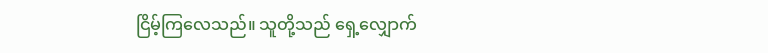ငြိမ့်ကြလေသည်။ သူတို့သည် ရှေ့လျှောက်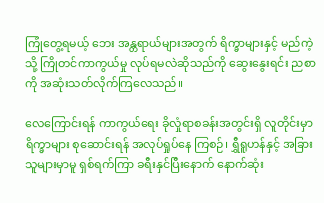ကြုံတွေ့ရမယ့် ဘေး အန္တရာယ်များအတွက် ရိက္ခာများနှင့် မည်ကဲ့သို့ ကြိုတင်ကာကွယ်မှု လုပ်ရမလဲဆိုသည်ကို ဆွေးနွေးရင်း ညစာကို အဆုံးသတ်လိုက်ကြလေသည်။

လေကြောင်းရန် ကာကွယ်ရေး ခိုလှုံရာစခန်းအတွင်းရှိ လူတိုင်းမှာ ရိက္ခာများ စုဆောင်းရန် အလုပ်ရှုပ်နေ ကြစဉ်၊ ရွှီရူဟန်နှင့် အခြားသူများမှာမူ ရှစ်ရက်ကြာ ခရီးနှင်ပြီးနောက် နောက်ဆုံး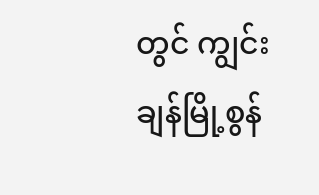တွင် ကျွင်းချန်မြို့စွန်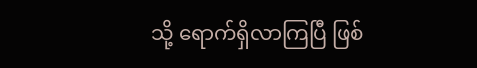သို့ ရောက်ရှိလာကြပြီ ဖြစ်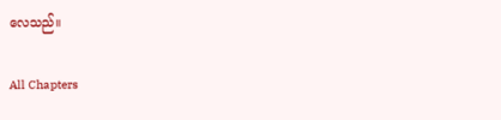လေသည်။

All Chapters